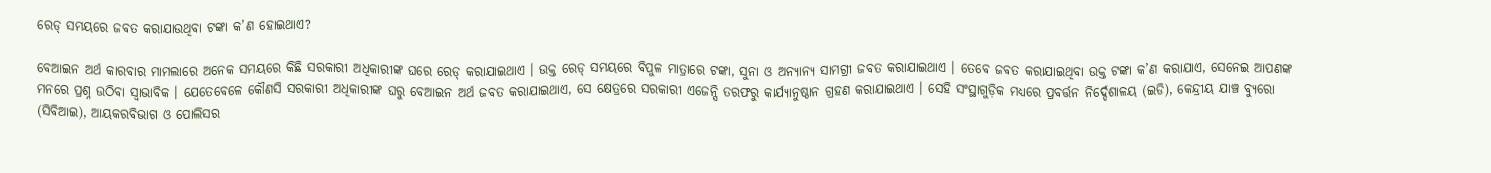ରେଡ୍ ସମୟରେ ଜବତ କରାଯାଉଥିବା ଟଙ୍କା କ’ଣ ହୋଇଥାଏ?

ବେଆଇନ ଅର୍ଥ କାରବାର ମାମଲାରେ ଅନେକ ସମୟରେ କିଛି ସରକାରୀ ଅଧିକାରୀଙ୍କ ଘରେ ରେଡ୍ କରାଯାଇଥାଏ । ଉକ୍ତ ରେଡ୍ ସମୟରେ ବିପୁଳ ମାତ୍ରାରେ ଟଙ୍କା, ସୁନା ଓ ଅନ୍ୟାନ୍ୟ ସାମଗ୍ରୀ ଜବତ କରାଯାଇଥାଏ । ତେବେ ଜବତ କରାଯାଇଥିବା ଉକ୍ତ ଟଙ୍କା କ’ଣ କରାଯାଏ, ସେନେଇ ଆପଣଙ୍କ ମନରେ ପ୍ରଶ୍ନ ଉଠିବା ସ୍ବାଭାବିକ । ଯେତେବେଳେ କୌଣସି ସରକାରୀ ଅଧିକାରୀଙ୍କ ଘରୁ ବେଆଇନ ଅର୍ଥ ଜବତ କରାଯାଇଥାଏ, ସେ କ୍ଷେତ୍ରରେ ସରକାରୀ ଏଜେନ୍ସି ତରଫରୁ କାର୍ଯ୍ୟାନୁଷ୍ଠାନ ଗ୍ରହଣ କରାଯାଇଥାଏ । ସେହି ସଂସ୍ଥାଗୁଡ଼ିକ ମଧ୍ୟରେ ପ୍ରବର୍ତ୍ତନ ନିର୍ଦ୍ଦେଶାଳୟ (ଇଡି), କେନ୍ଦ୍ରୀୟ ଯାଞ୍ଚ ବ୍ୟୁରୋ (ସିବିଆଇ), ଆୟକରବିଭାଗ ଓ ପୋଲିସର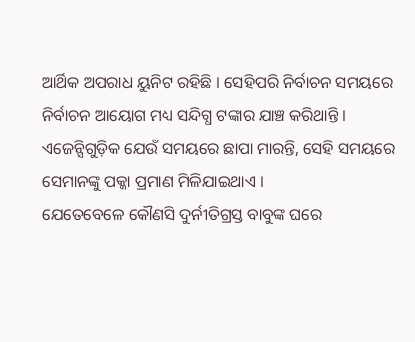ଆର୍ଥିକ ଅପରାଧ ୟୁନିଟ ରହିଛି । ସେହିପରି ନିର୍ବାଚନ ସମୟରେ ନିର୍ବାଚନ ଆୟୋଗ ମଧ୍ୟ ସନ୍ଦିଗ୍ଧ ଟଙ୍କାର ଯାଞ୍ଚ କରିଥାନ୍ତି । ଏଜେନ୍ସିଗୁଡ଼ିକ ଯେଉଁ ସମୟରେ ଛାପା ମାରନ୍ତି, ସେହି ସମୟରେ ସେମାନଙ୍କୁ ପକ୍କା ପ୍ରମାଣ ମିଳିଯାଇଥାଏ ।
ଯେତେବେଳେ କୌଣସି ଦୁର୍ନୀତିଗ୍ରସ୍ତ ବାବୁଙ୍କ ଘରେ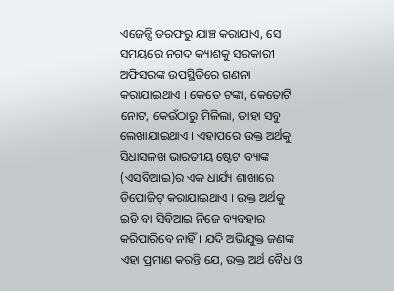ଏଜେନ୍ସି ତରଫରୁ ଯାଞ୍ଚ କରାଯାଏ, ସେ ସମୟରେ ନଗଦ କ୍ୟାଶକୁ ସରକାରୀ ଅଫିସରଙ୍କ ଉପସ୍ଥିତିରେ ଗଣନା କରାଯାଇଥାଏ । କେତେ ଟଙ୍କା, କେତୋଟି ନୋଟ, କେଉଁଠାରୁ ମିଳିଲା, ତାହା ସବୁ ଲେଖାଯାଇଥାଏ । ଏହାପରେ ଉକ୍ତ ଅର୍ଥକୁ ସିଧାସଳଖ ଭାରତୀୟ ଷ୍ଟେଟ ବ୍ୟାଙ୍କ (ଏସବିଆଇ)ର ଏକ ଧାର୍ଯ୍ୟ ଶାଖାରେ ଡିପୋଜିଟ୍ କରାଯାଇଥାଏ । ଉକ୍ତ ଅର୍ଥକୁ ଇଡି ବା ସିବିଆଇ ନିଜେ ବ୍ୟବହାର କରିପାରିବେ ନାହିଁ । ଯଦି ଅଭିଯୁକ୍ତ ଜଣଙ୍କ ଏହା ପ୍ରମାଣ କରନ୍ତି ଯେ, ଉକ୍ତ ଅର୍ଥ ବୈଧ ଓ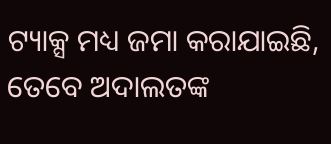ଟ୍ୟାକ୍ସ ମଧ୍ୟ ଜମା କରାଯାଇଛି, ତେବେ ଅଦାଲତଙ୍କ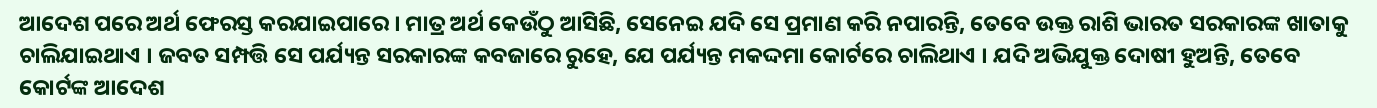ଆଦେଶ ପରେ ଅର୍ଥ ଫେରସ୍ତ କରଯାଇପାରେ । ମାତ୍ର ଅର୍ଥ କେଉଁଠୁ ଆସିଛି, ସେନେଇ ଯଦି ସେ ପ୍ରମାଣ କରି ନପାରନ୍ତି, ତେବେ ଉକ୍ତ ରାଶି ଭାରତ ସରକାରଙ୍କ ଖାତାକୁ ଚାଲିଯାଇଥାଏ । ଜବତ ସମ୍ପତ୍ତି ସେ ପର୍ଯ୍ୟନ୍ତ ସରକାରଙ୍କ କବଜାରେ ରୁହେ, ଯେ ପର୍ଯ୍ୟନ୍ତ ମକଦ୍ଦମା କୋର୍ଟରେ ଚାଲିଥାଏ । ଯଦି ଅଭିଯୁକ୍ତ ଦୋଷୀ ହୁଅନ୍ତି, ତେବେ କୋର୍ଟଙ୍କ ଆଦେଶ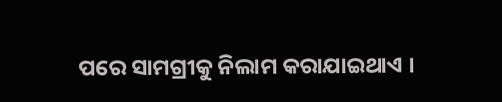ପରେ ସାମଗ୍ରୀକୁ ନିଲାମ କରାଯାଇଥାଏ ।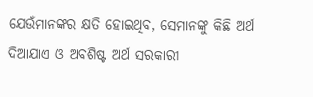ଯେଉଁମାନଙ୍କର କ୍ଷତି ହୋଇଥିବ, ସେମାନଙ୍କୁ କିଛି ଅର୍ଥ ଦିଆଯାଏ ଓ ଅବଶିଷ୍ଟ ଅର୍ଥ ସରକାରୀ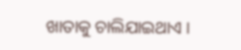ଖାତାକୁ ଚାଲିଯାଇଥାଏ ।